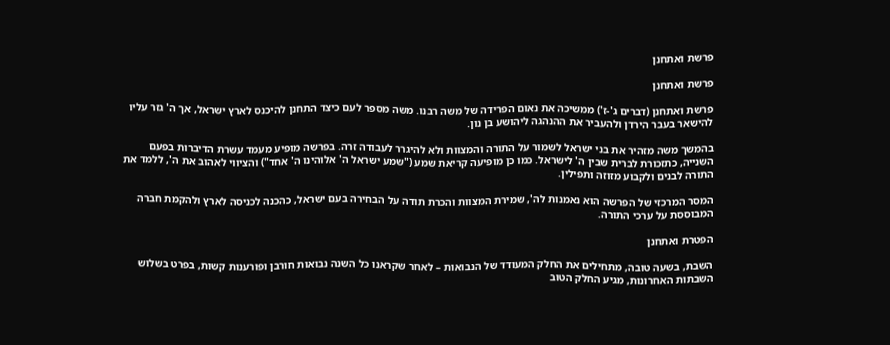פרשת ואתחנן

פרשת ואתחנן

פרשת ואתחנן (דברים ג'-ז') ממשיכה את נאום הפרידה של משה רבנו. משה מספר לעם כיצד התחנן להיכנס לארץ ישראל, אך ה' גזר עליו להישאר בעבר הירדן ולהעביר את ההנהגה ליהושע בן נון.

בהמשך משה מזהיר את בני ישראל לשמור על התורה והמצוות ולא להיגרר לעבודה זרה. בפרשה מופיע מעמד עשרת הדיברות בפעם השנייה, כתזכורת לברית שבין ה' לישראל. כמו כן מופיעה קריאת שמע ("שמע ישראל ה' אלוהינו ה' אחד") והציווי לאהוב את ה', ללמד את התורה לבנים ולקבוע מזוזה ותפילין.

המסר המרכזי של הפרשה הוא נאמנות לה', שמירת המצוות והכרת תודה על הבחירה בעם ישראל, כהכנה לכניסה לארץ ולהקמת חברה המבוססת על ערכי התורה.

הפטרת ואתחנן

השבת, בשעה טובה, מתחילים את החלק המעודד של הנבואות – לאחר שקראנו כל השנה נבואות חורבן ופורענות קשות, בפרט בשלוש השבתות האחרונות, מגיע החלק הטוב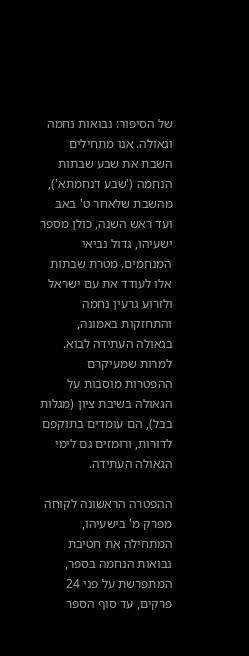של הסיפור: נבואות נחמה וגאולה. אנו מתחילים השבת את שבע שבתות הנחמה ('שבע דנחמתא'), מהשבת שלאחר ט' באב ועד ראש השנה, כולן מספר ישעיהו, גדול נביאי המנחמים. מטרת שבתות אלו לעודד את עם ישראל ולזרוע גרעין נחמה והתחזקות באמונה, בגאולה העתידה לבוא. למרות שמעיקרם ההפטרות מוסבות על הגאולה בשיבת ציון (מגלות בבל), הם עומדים בתוקפם לדורות, ורומזים גם לימי הגאולה העתידה.

ההפטרה הראשונה לקוחה מפרק מ' בישעיהו, המתחילה את חטיבת נבואות הנחמה בספר, המתפרשת על פני 24 פרקים, עד סוף הספר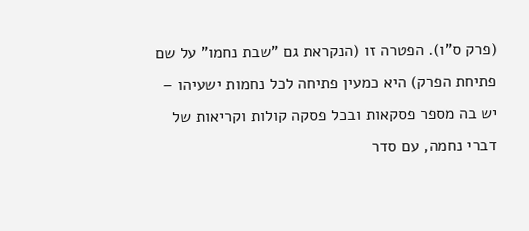(פרק ס"ו). הפטרה זו (הנקראת גם "שבת נחמו" על שם פתיחת הפרק) היא כמעין פתיחה לכל נחמות ישעיהו – יש בה מספר פסקאות ובכל פסקה קולות וקריאות של דברי נחמה, עם סדר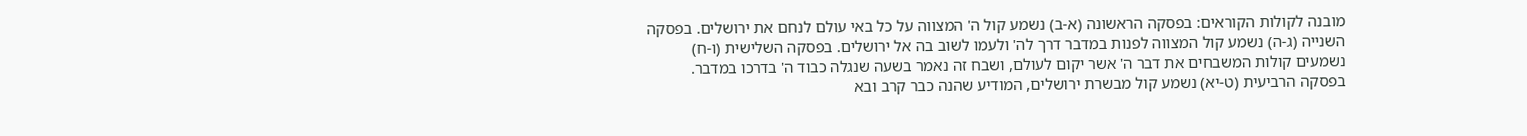מובנה לקולות הקוראים: בפסקה הראשונה (א-ב) נשמע קול ה' המצווה על כל באי עולם לנחם את ירושלים. בפסקה השנייה (ג-ה) נשמע קול המצווה לפנות במדבר דרך לה' ולעמו לשוב בה אל ירושלים. בפסקה השלישית (ו-ח) נשמעים קולות המשבחים את דבר ה' אשר יקום לעולם, ושבח זה נאמר בשעה שנגלה כבוד ה' בדרכו במדבר. בפסקה הרביעית (ט-יא) נשמע קול מבשרת ירושלים, המודיע שהנה כבר קרב ובא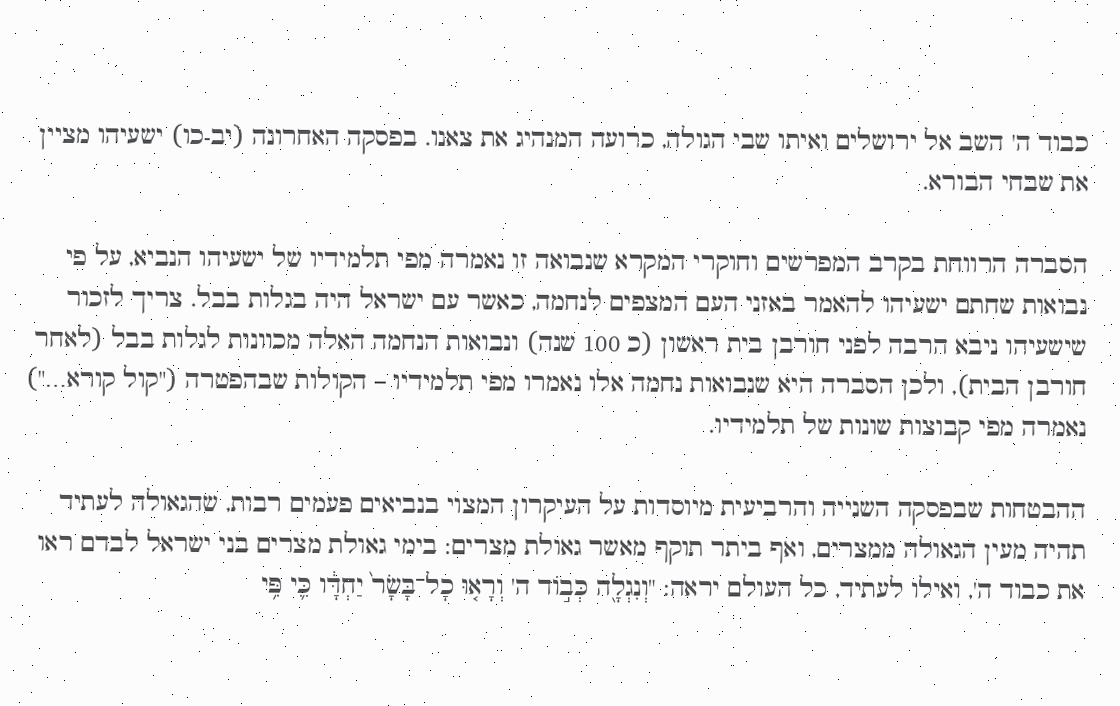כבוד ה' השב אל ירושלים ואיתו שבי הגולה, כרועה המנהיג את צאנו. בפסקה האחרונה (יב-כו) ישעיהו מציין את שבחי הבורא.

הסברה הרווחת בקרב המפרשים וחוקרי המקרא שנבואה זו נאמרה מפי תלמידיו של ישעיהו הנביא, על פי נבואות שחתם ישעיהו להאמר באזני העם המצפים לנחמה, כאשר עם ישראל היה בגלות בבל. צריך לזכור שישעיהו ניבא הרבה לפני חורבן בית ראשון (כ 100 שנה) ונבואות הנחמה האלה מכוונות לגלות בבל (לאחר חורבן הבית), ולכן הסברה היא שנבואות נחמה אלו נאמרו מפי תלמידיו – הקולות שבהפטרה ("קול קורא…") נאמרה מפי קבוצות שונות של תלמידיו.

ההבטחות שבפסקה השנייה והרביעית מיוסדות על העיקרון המצוי בנביאים פעמים רבות, שהגאולה לעתיד תהיה מעין הגאולה ממצרים, ואף ביתר תוקף מאשר גאולת מצרים: בימי גאולת מצרים בני ישראל לבדם ראו את כבוד ה', ואילו לעתיד, כל העולם יראה: "וְנִגְלָ֖ה כְּב֣וֹד ה' וְרָא֤וּ כָל־בָּשָׂר֙ יַחְדָּ֔ו כִּ֛י פִּ֥י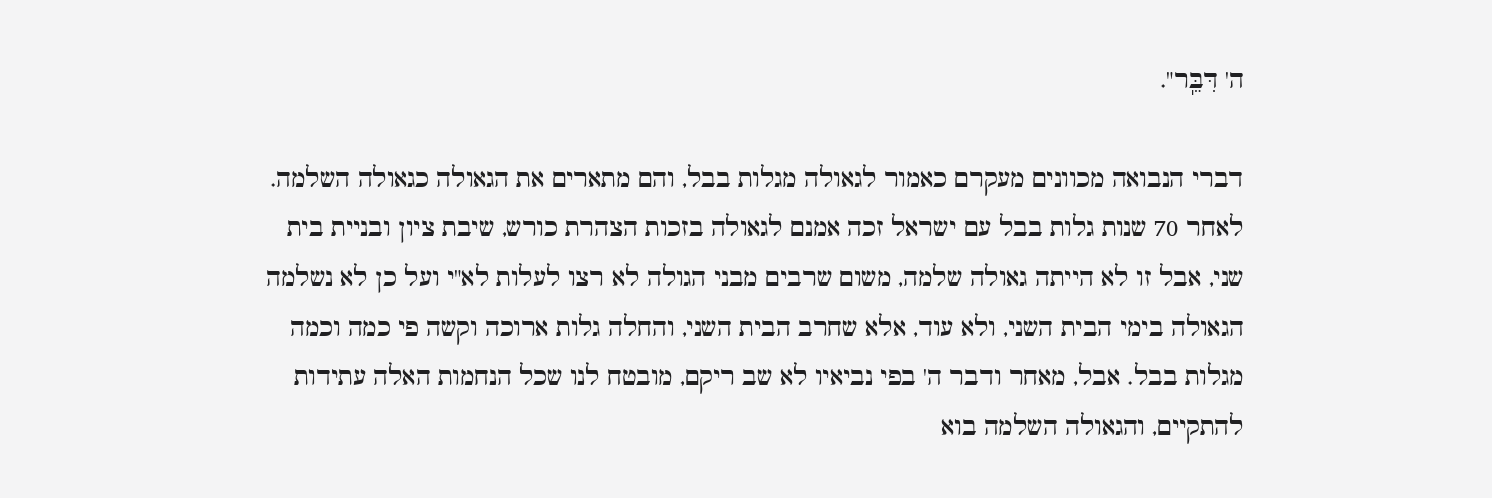ה' דִּבֵּֽר".

דברי הנבואה מכוונים מעקרם כאמור לגאולה מגלות בבל, והם מתארים את הגאולה כגאולה השלמה. לאחר 70 שנות גלות בבל עם ישראל זכה אמנם לגאולה בזכות הצהרת כורש, שיבת ציון ובניית בית שני, אבל זו לא הייתה גאולה שלמה, משום שרבים מבני הגולה לא רצו לעלות לא"י ועל כן לא נשלמה הגאולה בימי הבית השני, ולא עוד, אלא שחרב הבית השני, והחלה גלות ארוכה וקשה פי כמה וכמה מגלות בבל. אבל, מאחר ודבר ה' בפי נביאיו לא שב ריקם, מובטח לנו שכל הנחמות האלה עתידות להתקיים, והגאולה השלמה בוא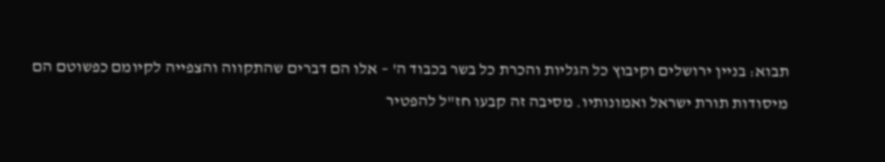תבוא: בניין ירושלים וקיבוץ כל הגליות והכרת כל בשר בכבוד ה' – אלו הם דברים שהתקווה והצפייה לקיומם כפשוטם הם מיסודות תורת ישראל ואמונותיו. מסיבה זה קבעו חז"ל להפטיר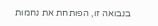בנבואה זו, הפותחת את נחמות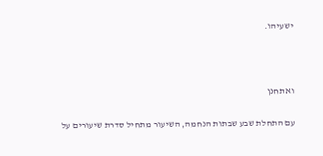ישעיהו.



ואתחנן

עם התחלת שבע שבתות הנחמה, השיעור מתחיל סדרת שיעורים על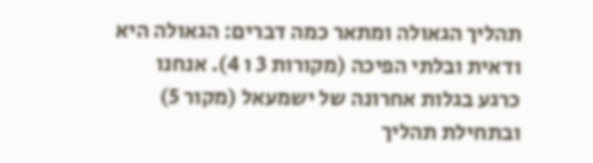תהליך הגאולה ומתאר כמה דברים: הגאולה היא ודאית ובלתי הפיכה (מקורות 3 ו 4). אנחנו כרגע בגלות אחרונה של ישמעאל (מקור 5) ובתחילת תהליך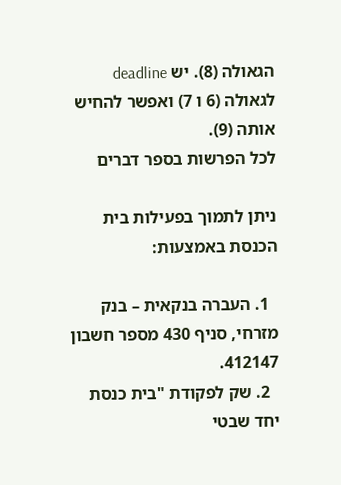הגאולה (8). יש deadline  לגאולה (6 ו 7) ואפשר להחיש אותה (9).
לכל הפרשות בספר דברים

ניתן לתמוך בפעילות בית הכנסת באמצעות:

  1. העברה בנקאית – בנק מזרחי, סניף 430 מספר חשבון 412147.
  2. שק לפקודת "בית כנסת יחד שבטי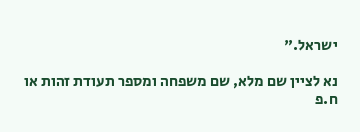ישראל."

נא לציין שם מלא, שם משפחה ומספר תעודת זהות או ח.פ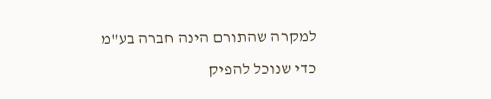למקרה שהתורם הינה חברה בע"מ כדי שנוכל להפיק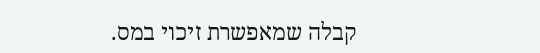קבלה שמאפשרת זיכוי במס.